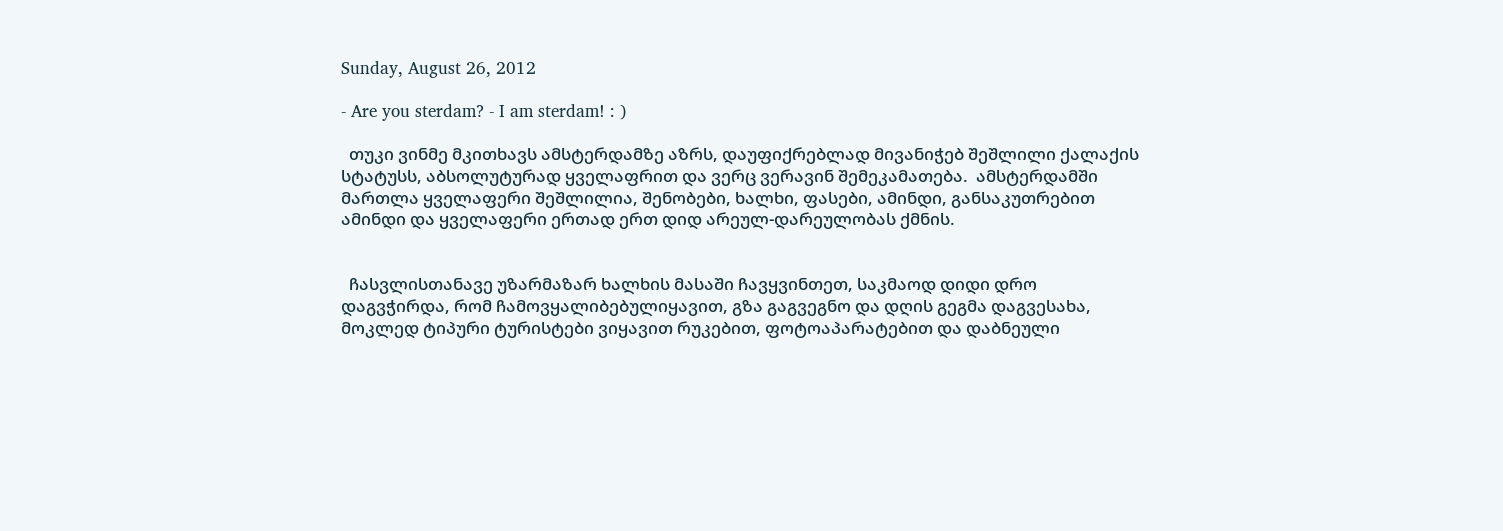Sunday, August 26, 2012

- Are you sterdam? - I am sterdam! : )

  თუკი ვინმე მკითხავს ამსტერდამზე აზრს, დაუფიქრებლად მივანიჭებ შეშლილი ქალაქის სტატუსს, აბსოლუტურად ყველაფრით და ვერც ვერავინ შემეკამათება.  ამსტერდამში მართლა ყველაფერი შეშლილია, შენობები, ხალხი, ფასები, ამინდი, განსაკუთრებით ამინდი და ყველაფერი ერთად ერთ დიდ არეულ-დარეულობას ქმნის.


  ჩასვლისთანავე უზარმაზარ ხალხის მასაში ჩავყვინთეთ, საკმაოდ დიდი დრო დაგვჭირდა, რომ ჩამოვყალიბებულიყავით, გზა გაგვეგნო და დღის გეგმა დაგვესახა, მოკლედ ტიპური ტურისტები ვიყავით რუკებით, ფოტოაპარატებით და დაბნეული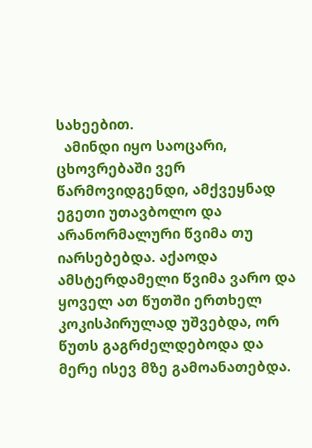სახეებით.
  ამინდი იყო საოცარი, ცხოვრებაში ვერ წარმოვიდგენდი, ამქვეყნად ეგეთი უთავბოლო და არანორმალური წვიმა თუ იარსებებდა. აქაოდა ამსტერდამელი წვიმა ვარო და ყოველ ათ წუთში ერთხელ კოკისპირულად უშვებდა, ორ წუთს გაგრძელდებოდა და მერე ისევ მზე გამოანათებდა.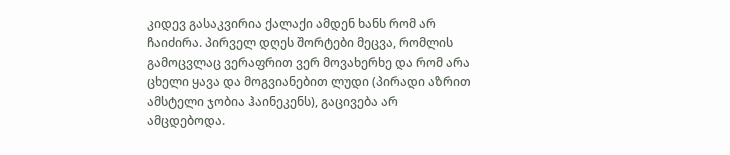კიდევ გასაკვირია ქალაქი ამდენ ხანს რომ არ ჩაიძირა. პირველ დღეს შორტები მეცვა, რომლის გამოცვლაც ვერაფრით ვერ მოვახერხე და რომ არა ცხელი ყავა და მოგვიანებით ლუდი (პირადი აზრით ამსტელი ჯობია ჰაინეკენს), გაცივება არ ამცდებოდა.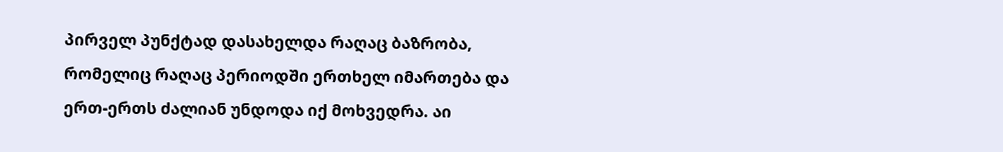პირველ პუნქტად დასახელდა რაღაც ბაზრობა, რომელიც რაღაც პერიოდში ერთხელ იმართება და ერთ-ერთს ძალიან უნდოდა იქ მოხვედრა. აი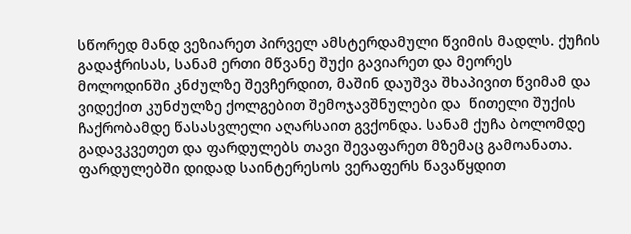სწორედ მანდ ვეზიარეთ პირველ ამსტერდამული წვიმის მადლს. ქუჩის გადაჭრისას, სანამ ერთი მწვანე შუქი გავიარეთ და მეორეს მოლოდინში კნძულზე შევჩერდით, მაშინ დაუშვა შხაპივით წვიმამ და ვიდექით კუნძულზე ქოლგებით შემოჯავშნულები და  წითელი შუქის ჩაქრობამდე წასასვლელი აღარსაით გვქონდა. სანამ ქუჩა ბოლომდე გადავკვეთეთ და ფარდულებს თავი შევაფარეთ მზემაც გამოანათა. ფარდულებში დიდად საინტერესოს ვერაფერს წავაწყდით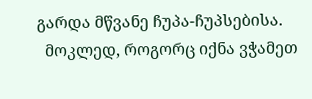გარდა მწვანე ჩუპა-ჩუპსებისა.
  მოკლედ, როგორც იქნა ვჭამეთ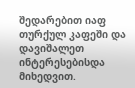შედარებით იაფ თურქულ კაფეში და დავიშალეთ ინტერესებისდა მიხედვით.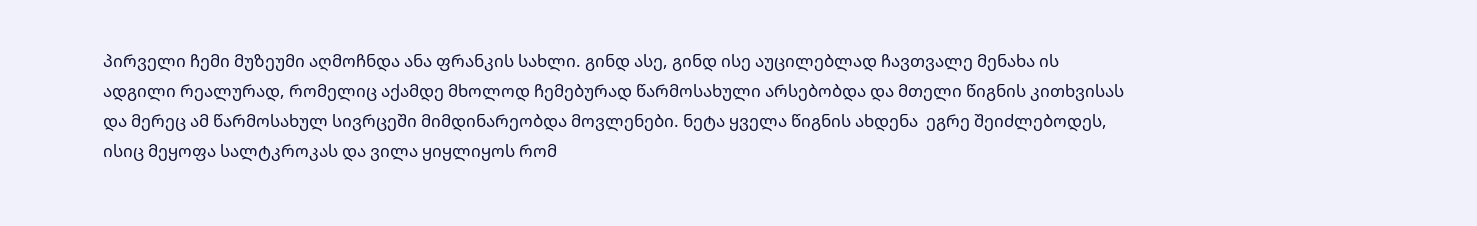პირველი ჩემი მუზეუმი აღმოჩნდა ანა ფრანკის სახლი. გინდ ასე, გინდ ისე აუცილებლად ჩავთვალე მენახა ის ადგილი რეალურად, რომელიც აქამდე მხოლოდ ჩემებურად წარმოსახული არსებობდა და მთელი წიგნის კითხვისას და მერეც ამ წარმოსახულ სივრცეში მიმდინარეობდა მოვლენები. ნეტა ყველა წიგნის ახდენა  ეგრე შეიძლებოდეს, ისიც მეყოფა სალტკროკას და ვილა ყიყლიყოს რომ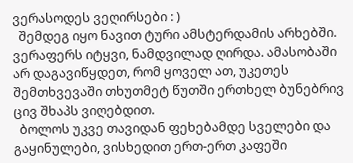ვერასოდეს ვეღირსები : )
  შემდეგ იყო ნავით ტური ამსტერდამის არხებში. ვერაფერს იტყვი, ნამდვილად ღირდა. ამასობაში არ დაგავიწყდეთ, რომ ყოველ ათ, უკეთეს შემთხვევაში თხუთმეტ წუთში ერთხელ ბუნებრივ ცივ შხაპს ვიღებდით.
  ბოლოს უკვე თავიდან ფეხებამდე სველები და გაყინულები, ვისხედით ერთ-ერთ კაფეში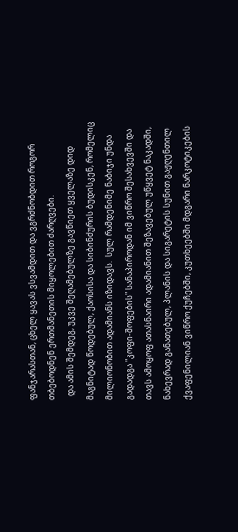ფანჯარასთან, ცხელ ყავას ვსვამდით და ვგრძნობდით როგორ თბებოდნენ ერთმანეთის მიყოლებით ძარღვები.
  და ამის შემდეგ, უკვე შეღამებულზე გავწიეთ ყველაზე დიდ მაგნიტად წოდებულ, ქაოსისა და სიბინძურის ბუდისკენ, რომელიც მილიონობით ადამიანს იზიდავს.  სულ რამდენიმე ნაბიჯი უნდა გადადგა "კოფი-შოფების" სანაპიროდან იმ ვიწრო შესახვევში და თავს ამოყოფ ათასნაირი ადამიანით შეზავებულ უწყვეტ ნაკადში, ნახევრად განათებულ, პლანის და სიგარეტის სუნით გაჟღენთილ ქვაფენილიან ვიწრო ქუჩებში, კუთხეებში მდგარი ნარკოტიკების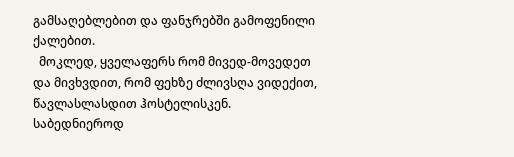გამსაღებლებით და ფანჯრებში გამოფენილი ქალებით.
  მოკლედ, ყველაფერს რომ მივედ-მოვედეთ და მივხვდით, რომ ფეხზე ძლივსღა ვიდექით, წავლასლასდით ჰოსტელისკენ. საბედნიეროდ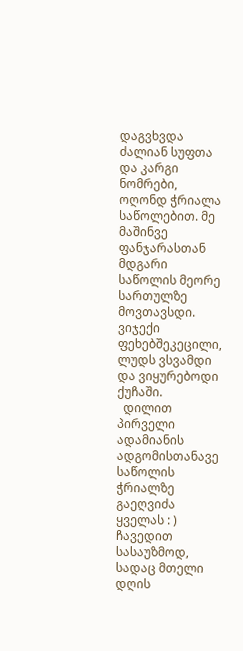დაგვხვდა ძალიან სუფთა და კარგი ნომრები, ოღონდ ჭრიალა საწოლებით. მე მაშინვე ფანჯარასთან მდგარი საწოლის მეორე სართულზე მოვთავსდი. ვიჯექი ფეხებშეკეცილი, ლუდს ვსვამდი და ვიყურებოდი ქუჩაში.
  დილით პირველი ადამიანის ადგომისთანავე საწოლის ჭრიალზე გაეღვიძა ყველას : ) ჩავედით სასაუზმოდ, სადაც მთელი დღის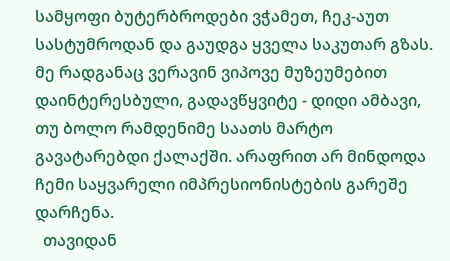სამყოფი ბუტერბროდები ვჭამეთ, ჩეკ-აუთ სასტუმროდან და გაუდგა ყველა საკუთარ გზას. მე რადგანაც ვერავინ ვიპოვე მუზეუმებით დაინტერესბული, გადავწყვიტე - დიდი ამბავი, თუ ბოლო რამდენიმე საათს მარტო გავატარებდი ქალაქში. არაფრით არ მინდოდა ჩემი საყვარელი იმპრესიონისტების გარეშე დარჩენა.
  თავიდან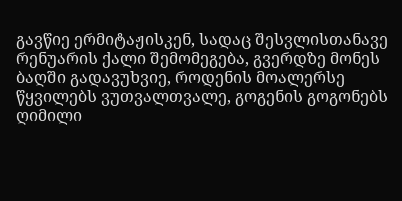გავწიე ერმიტაჟისკენ, სადაც შესვლისთანავე რენუარის ქალი შემომეგება, გვერდზე მონეს ბაღში გადავუხვიე, როდენის მოალერსე წყვილებს ვუთვალთვალე, გოგენის გოგონებს ღიმილი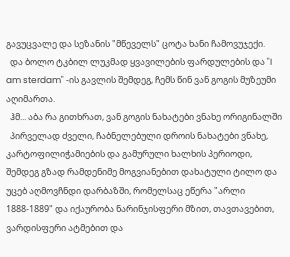გავუცვალე და სეზანის "მწეველს" ცოტა ხანი ჩამოვუჯექი.
  და ბოლო ტკბილ ლუკმად ყვავილების ფარდულების და "I am sterdam" -ის გავლის შემდეგ, ჩემს წინ ვან გოგის მუზეუმი აღიმართა.
  ჰმ... აბა რა გითხრათ, ვან გოგის ნახატები ვნახე ორიგინალში
  პირველად ძველი, ჩაბნელებული დროის ნახატები ვნახე, კარტოფილიჭამიების და გამურული ხალხის პერიოდი, შემდეგ გზად რამდენიმე მოგვიანებით დახატული ტილო და უცებ აღმოვჩნდი დარბაზში, რომელსაც ეწერა "არლი 1888-1889" და იქაურობა ნარინჯისფერი მზით, თავთავებით, ვარდისფერი ატმებით და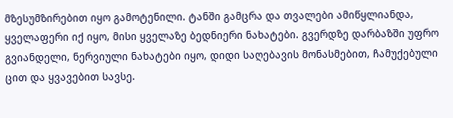მზესუმზირებით იყო გამოტენილი. ტანში გამცრა და თვალები ამიწყლიანდა, ყველაფერი იქ იყო, მისი ყველაზე ბედნიერი ნახატები. გვერდზე დარბაზში უფრო გვიანდელი, ნერვიული ნახატები იყო, დიდი საღებავის მონასმებით, ჩამუქებული ცით და ყვავებით სავსე.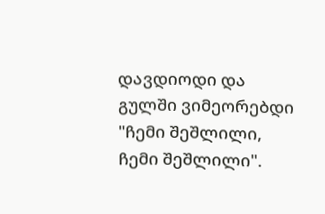დავდიოდი და გულში ვიმეორებდი "ჩემი შეშლილი, ჩემი შეშლილი".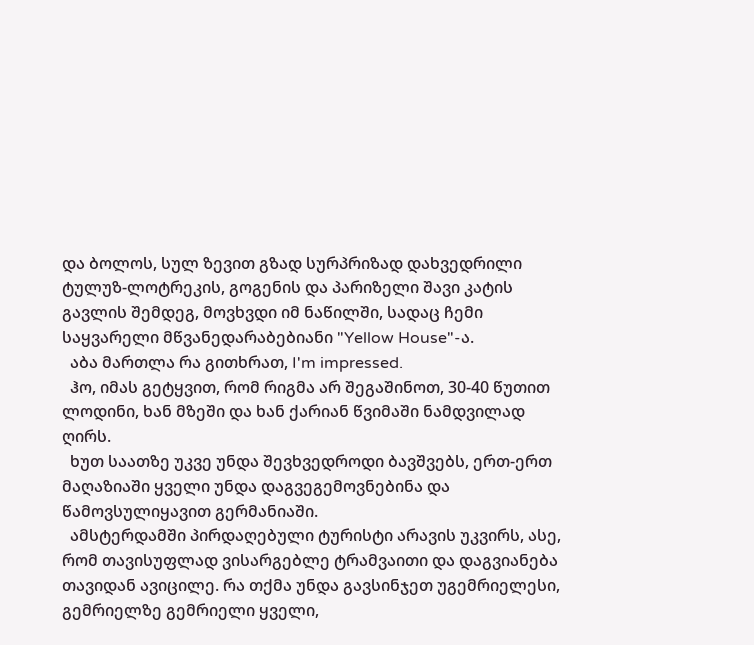და ბოლოს, სულ ზევით გზად სურპრიზად დახვედრილი ტულუზ-ლოტრეკის, გოგენის და პარიზელი შავი კატის გავლის შემდეგ, მოვხვდი იმ ნაწილში, სადაც ჩემი საყვარელი მწვანედარაბებიანი "Yellow House"-ა.
  აბა მართლა რა გითხრათ, I'm impressed.
  ჰო, იმას გეტყვით, რომ რიგმა არ შეგაშინოთ, 30-40 წუთით ლოდინი, ხან მზეში და ხან ქარიან წვიმაში ნამდვილად ღირს.
  ხუთ საათზე უკვე უნდა შევხვედროდი ბავშვებს, ერთ-ერთ მაღაზიაში ყველი უნდა დაგვეგემოვნებინა და წამოვსულიყავით გერმანიაში.
  ამსტერდამში პირდაღებული ტურისტი არავის უკვირს, ასე, რომ თავისუფლად ვისარგებლე ტრამვაითი და დაგვიანება თავიდან ავიცილე. რა თქმა უნდა გავსინჯეთ უგემრიელესი, გემრიელზე გემრიელი ყველი,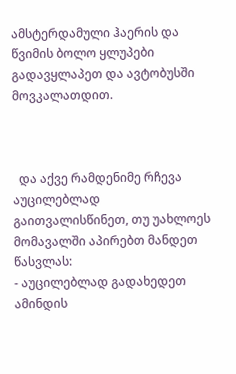ამსტერდამული ჰაერის და წვიმის ბოლო ყლუპები გადავყლაპეთ და ავტობუსში მოვკალათდით.



  და აქვე რამდენიმე რჩევა აუცილებლად გაითვალისწინეთ, თუ უახლოეს მომავალში აპირებთ მანდეთ წასვლას:
- აუცილებლად გადახედეთ ამინდის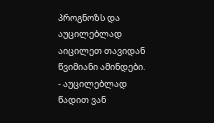პროგნოზს და აუცილებლად აიცილეთ თავიდან წვიმიანი ამინდები.
- აუცილებლად წადით ვან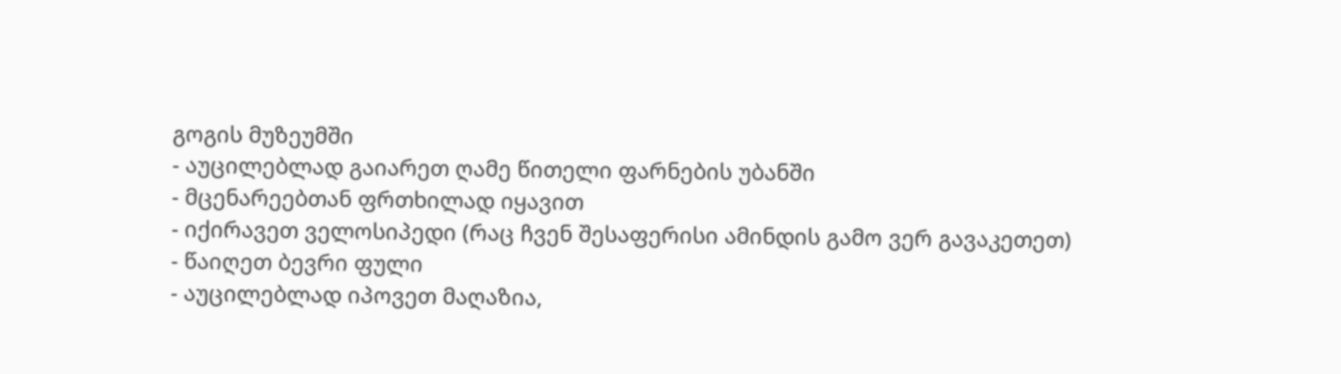გოგის მუზეუმში
- აუცილებლად გაიარეთ ღამე წითელი ფარნების უბანში
- მცენარეებთან ფრთხილად იყავით
- იქირავეთ ველოსიპედი (რაც ჩვენ შესაფერისი ამინდის გამო ვერ გავაკეთეთ)
- წაიღეთ ბევრი ფული
- აუცილებლად იპოვეთ მაღაზია,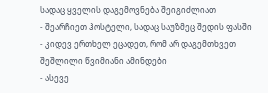სადაც ყველის დაგემოვნება შეიგიძლიათ
- შეარჩიეთ ჰოსტელი, სადაც საუზმეც შედის ფასში
- კიდევ ერთხელ ეცადეთ, რომ არ დაგემთხვეთ შეშლილი წვიმიანი ამინდები
- ასევე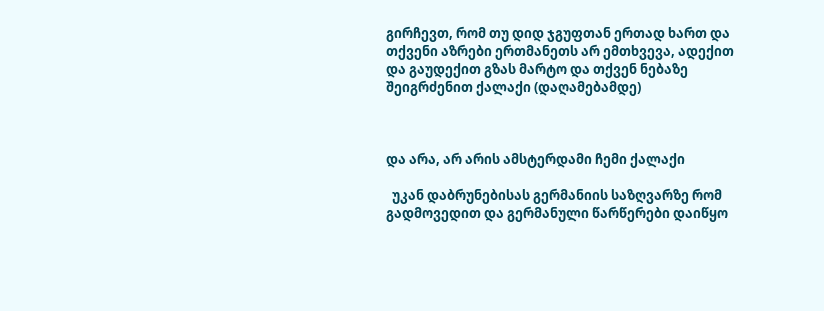გირჩევთ, რომ თუ დიდ ჯგუფთან ერთად ხართ და თქვენი აზრები ერთმანეთს არ ემთხვევა, ადექით და გაუდექით გზას მარტო და თქვენ ნებაზე შეიგრძენით ქალაქი (დაღამებამდე)



და არა, არ არის ამსტერდამი ჩემი ქალაქი

  უკან დაბრუნებისას გერმანიის საზღვარზე რომ გადმოვედით და გერმანული წარწერები დაიწყო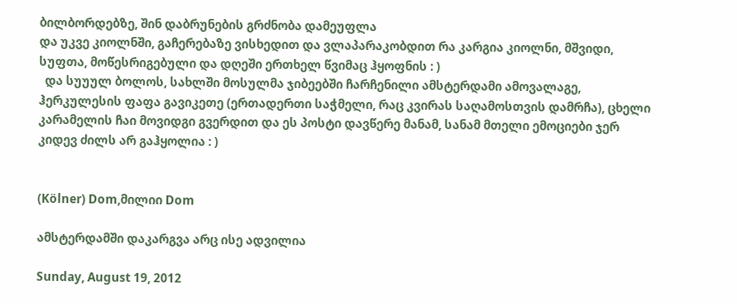ბილბორდებზე, შინ დაბრუნების გრძნობა დამეუფლა
და უკვე კიოლნში, გაჩერებაზე ვისხედით და ვლაპარაკობდით რა კარგია კიოლნი, მშვიდი, სუფთა, მოწესრიგებული და დღეში ერთხელ წვიმაც ჰყოფნის : )
  და სუუულ ბოლოს, სახლში მოსულმა ჯიბეებში ჩარჩენილი ამსტერდამი ამოვალაგე, ჰერკულესის ფაფა გავიკეთე (ერთადერთი საჭმელი, რაც კვირას საღამოსთვის დამრჩა), ცხელი კარამელის ჩაი მოვიდგი გვერდით და ეს პოსტი დავწერე მანამ, სანამ მთელი ემოციები ჯერ კიდევ ძილს არ გაჰყოლია : )


(Kölner) Dom,მილიი Dom

ამსტერდამში დაკარგვა არც ისე ადვილია

Sunday, August 19, 2012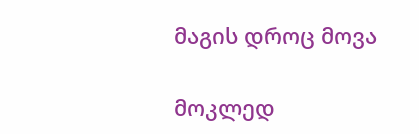მაგის დროც მოვა

მოკლედ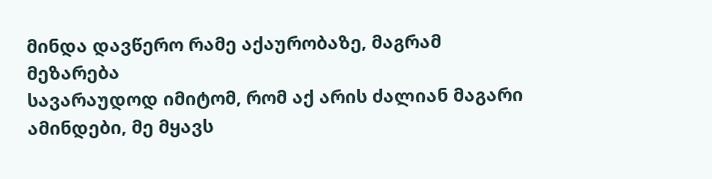მინდა დავწერო რამე აქაურობაზე, მაგრამ მეზარება
სავარაუდოდ იმიტომ, რომ აქ არის ძალიან მაგარი ამინდები, მე მყავს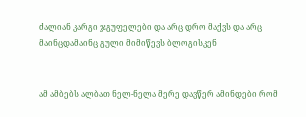ძალიან კარგი ჯგუფელები და არც დრო მაქვს და არც მაინცდამაინც გული მიმიწევს ბლოგისკენ


ამ ამბებს ალბათ ნელ-ნელა მერე დავწერ ამინდები რომ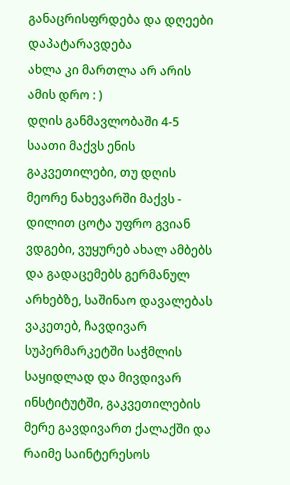განაცრისფრდება და დღეები დაპატარავდება
ახლა კი მართლა არ არის ამის დრო : )
დღის განმავლობაში 4-5 საათი მაქვს ენის გაკვეთილები, თუ დღის მეორე ნახევარში მაქვს - დილით ცოტა უფრო გვიან ვდგები, ვუყურებ ახალ ამბებს და გადაცემებს გერმანულ არხებზე, საშინაო დავალებას ვაკეთებ, ჩავდივარ სუპერმარკეტში საჭმლის საყიდლად და მივდივარ ინსტიტუტში, გაკვეთილების მერე გავდივართ ქალაქში და რაიმე საინტერესოს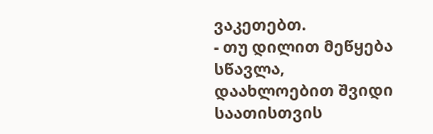ვაკეთებთ.
- თუ დილით მეწყება სწავლა, დაახლოებით შვიდი საათისთვის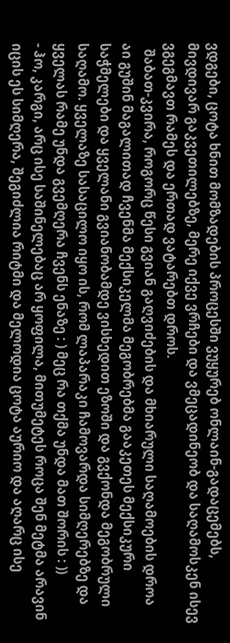ვდგები, ცოტა ხნით მომზადების პროცესში ვუყურებ ონლაინ-გადაცემებს, მივდივარ გაკვეთილებზე, მერე იქვე ვრჩები და ვმეცადინეობ და საღამოსკენ ისევ ვგეგმავთ რამეს და ერთად ვატარებთ დროს.
  შაბათ-კვირა, როგორც წესი გვიან გაღვიძების და მხიარული საღამოების დროა
აი გუშინ მაგალითად ჩვენმა მექსიკელმა მეგობრებმა გააკეთეს მექსიკური საჭმელები და ყველანი გვიანობამდე ვისხედით ეზოში და გვქონდა მეგობრული საღამო. ყველაზე სასაცილო იყო ის, რომ ლაპარაკი ჩამოვარდა სიმღერებზე და ყველას რამე უნდა გვემღერა ჩვენს ენაზე : ) მეც რა თქმა უნდა მათ შორის : ))
- ჰო, კარგი, არც ისე საშინელებაც არ ყოფილა, მითუმეტეს როცა შენ მეტმა არავინ იცის ეს სიმღერა, შეგიძლია რიტმი და მელოდია ცოტა აურიო და აღარც ისე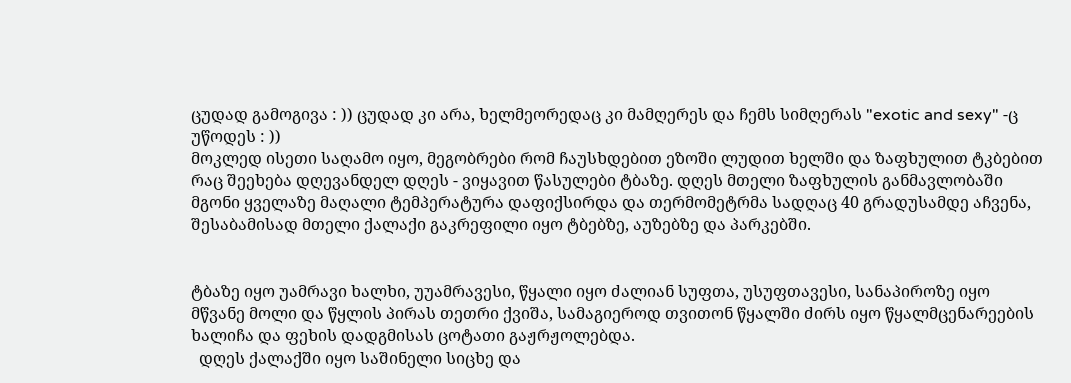ცუდად გამოგივა : )) ცუდად კი არა, ხელმეორედაც კი მამღერეს და ჩემს სიმღერას "exotic and sexy" -ც უწოდეს : ))
მოკლედ ისეთი საღამო იყო, მეგობრები რომ ჩაუსხდებით ეზოში ლუდით ხელში და ზაფხულით ტკბებით
რაც შეეხება დღევანდელ დღეს - ვიყავით წასულები ტბაზე. დღეს მთელი ზაფხულის განმავლობაში მგონი ყველაზე მაღალი ტემპერატურა დაფიქსირდა და თერმომეტრმა სადღაც 40 გრადუსამდე აჩვენა, შესაბამისად მთელი ქალაქი გაკრეფილი იყო ტბებზე, აუზებზე და პარკებში.


ტბაზე იყო უამრავი ხალხი, უუამრავესი, წყალი იყო ძალიან სუფთა, უსუფთავესი, სანაპიროზე იყო მწვანე მოლი და წყლის პირას თეთრი ქვიშა, სამაგიეროდ თვითონ წყალში ძირს იყო წყალმცენარეების ხალიჩა და ფეხის დადგმისას ცოტათი გაჟრჟოლებდა.
  დღეს ქალაქში იყო საშინელი სიცხე და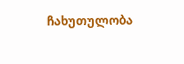ჩახუთულობა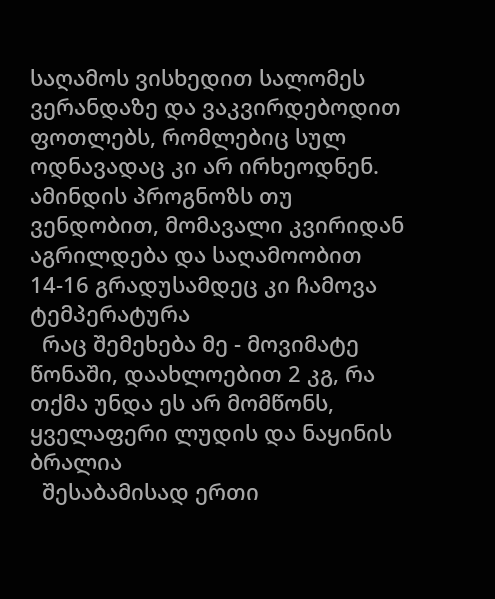საღამოს ვისხედით სალომეს ვერანდაზე და ვაკვირდებოდით ფოთლებს, რომლებიც სულ ოდნავადაც კი არ ირხეოდნენ.
ამინდის პროგნოზს თუ ვენდობით, მომავალი კვირიდან აგრილდება და საღამოობით 14-16 გრადუსამდეც კი ჩამოვა ტემპერატურა
  რაც შემეხება მე - მოვიმატე წონაში, დაახლოებით 2 კგ, რა თქმა უნდა ეს არ მომწონს, ყველაფერი ლუდის და ნაყინის ბრალია
  შესაბამისად ერთი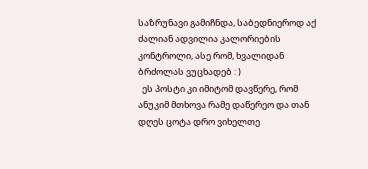საზრუნავი გამიჩნდა, საბედნიეროდ აქ ძალიან ადვილია კალორიების კონტროლი, ასე რომ, ხვალიდან ბრძოლას ვუცხადებ : )
  ეს პოსტი კი იმიტომ დავწერე, რომ ანუკიმ მთხოვა რამე დაწერეო და თან დღეს ცოტა დრო ვიხელთე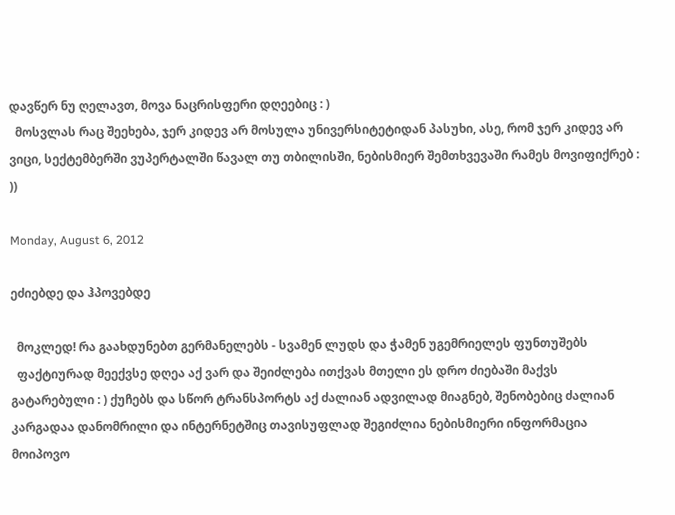დავწერ ნუ ღელავთ, მოვა ნაცრისფერი დღეებიც : )
  მოსვლას რაც შეეხება, ჯერ კიდევ არ მოსულა უნივერსიტეტიდან პასუხი, ასე, რომ ჯერ კიდევ არ ვიცი, სექტემბერში ვუპერტალში წავალ თუ თბილისში, ნებისმიერ შემთხვევაში რამეს მოვიფიქრებ : ))

Monday, August 6, 2012

ეძიებდე და ჰპოვებდე

  მოკლედ! რა გაახდუნებთ გერმანელებს - სვამენ ლუდს და ჭამენ უგემრიელეს ფუნთუშებს
  ფაქტიურად მეექვსე დღეა აქ ვარ და შეიძლება ითქვას მთელი ეს დრო ძიებაში მაქვს გატარებული : ) ქუჩებს და სწორ ტრანსპორტს აქ ძალიან ადვილად მიაგნებ, შენობებიც ძალიან კარგადაა დანომრილი და ინტერნეტშიც თავისუფლად შეგიძლია ნებისმიერი ინფორმაცია მოიპოვო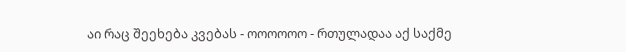აი რაც შეეხება კვებას - ოოოოოო - რთულადაა აქ საქმე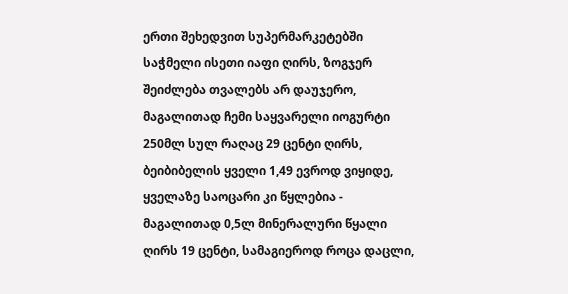ერთი შეხედვით სუპერმარკეტებში საჭმელი ისეთი იაფი ღირს, ზოგჯერ შეიძლება თვალებს არ დაუჯერო, მაგალითად ჩემი საყვარელი იოგურტი 250მლ სულ რაღაც 29 ცენტი ღირს, ბეიბიბელის ყველი 1,49 ევროდ ვიყიდე, ყველაზე საოცარი კი წყლებია - მაგალითად 0,5ლ მინერალური წყალი ღირს 19 ცენტი, სამაგიეროდ როცა დაცლი,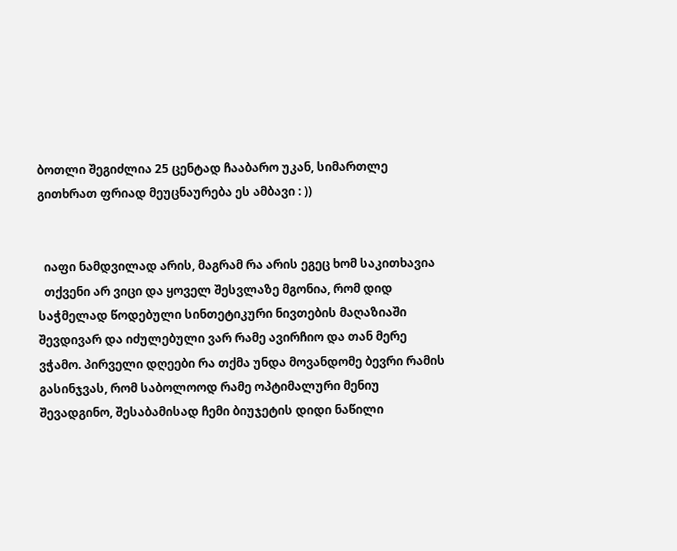ბოთლი შეგიძლია 25 ცენტად ჩააბარო უკან, სიმართლე გითხრათ ფრიად მეუცნაურება ეს ამბავი : ))


  იაფი ნამდვილად არის, მაგრამ რა არის ეგეც ხომ საკითხავია
  თქვენი არ ვიცი და ყოველ შესვლაზე მგონია, რომ დიდ საჭმელად წოდებული სინთეტიკური ნივთების მაღაზიაში შევდივარ და იძულებული ვარ რამე ავირჩიო და თან მერე ვჭამო. პირველი დღეები რა თქმა უნდა მოვანდომე ბევრი რამის გასინჯვას, რომ საბოლოოდ რამე ოპტიმალური მენიუ შევადგინო, შესაბამისად ჩემი ბიუჯეტის დიდი ნაწილი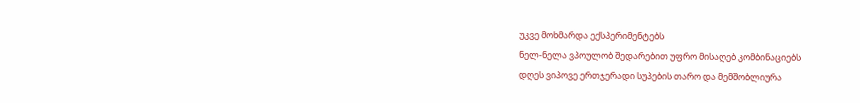უკვე მოხმარდა ექსპერიმენტებს
ნელ-ნელა ვპოულობ შედარებით უფრო მისაღებ კომბინაციებს
დღეს ვიპოვე ერთჯერადი სუპების თარო და მემშობლიურა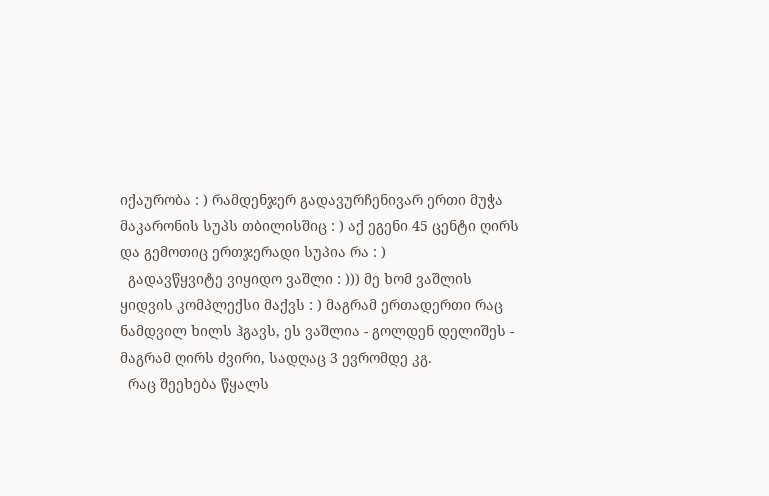იქაურობა : ) რამდენჯერ გადავურჩენივარ ერთი მუჭა მაკარონის სუპს თბილისშიც : ) აქ ეგენი 45 ცენტი ღირს და გემოთიც ერთჯერადი სუპია რა : )
  გადავწყვიტე ვიყიდო ვაშლი : ))) მე ხომ ვაშლის ყიდვის კომპლექსი მაქვს : ) მაგრამ ერთადერთი რაც ნამდვილ ხილს ჰგავს, ეს ვაშლია - გოლდენ დელიშეს - მაგრამ ღირს ძვირი, სადღაც 3 ევრომდე კგ.
  რაც შეეხება წყალს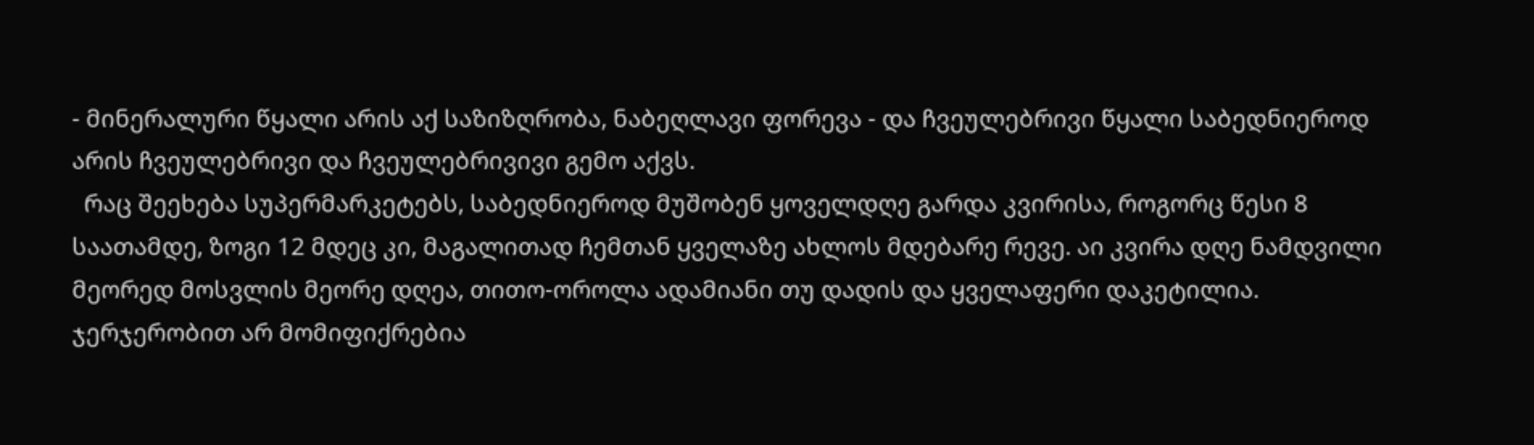- მინერალური წყალი არის აქ საზიზღრობა, ნაბეღლავი ფორევა - და ჩვეულებრივი წყალი საბედნიეროდ არის ჩვეულებრივი და ჩვეულებრივივი გემო აქვს.
  რაც შეეხება სუპერმარკეტებს, საბედნიეროდ მუშობენ ყოველდღე გარდა კვირისა, როგორც წესი 8 საათამდე, ზოგი 12 მდეც კი, მაგალითად ჩემთან ყველაზე ახლოს მდებარე რევე. აი კვირა დღე ნამდვილი მეორედ მოსვლის მეორე დღეა, თითო-ოროლა ადამიანი თუ დადის და ყველაფერი დაკეტილია. ჯერჯერობით არ მომიფიქრებია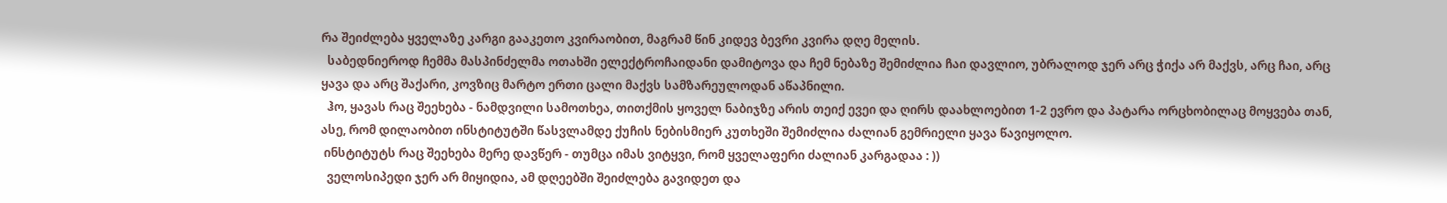რა შეიძლება ყველაზე კარგი გააკეთო კვირაობით, მაგრამ წინ კიდევ ბევრი კვირა დღე მელის.
  საბედნიეროდ ჩემმა მასპინძელმა ოთახში ელექტროჩაიდანი დამიტოვა და ჩემ ნებაზე შემიძლია ჩაი დავლიო, უბრალოდ ჯერ არც ჭიქა არ მაქვს, არც ჩაი, არც ყავა და არც შაქარი, კოვზიც მარტო ერთი ცალი მაქვს სამზარეულოდან აწაპნილი.
  ჰო, ყავას რაც შეეხება - ნამდვილი სამოთხეა, თითქმის ყოველ ნაბიჯზე არის თეიქ ევეი და ღირს დაახლოებით 1-2 ევრო და პატარა ორცხობილაც მოყვება თან, ასე, რომ დილაობით ინსტიტუტში წასვლამდე ქუჩის ნებისმიერ კუთხეში შემიძლია ძალიან გემრიელი ყავა წავიყოლო.
 ინსტიტუტს რაც შეეხება მერე დავწერ - თუმცა იმას ვიტყვი, რომ ყველაფერი ძალიან კარგადაა : ))
  ველოსიპედი ჯერ არ მიყიდია, ამ დღეებში შეიძლება გავიდეთ და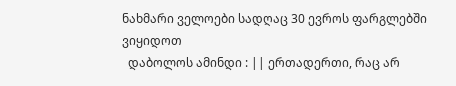ნახმარი ველოები სადღაც 30 ევროს ფარგლებში ვიყიდოთ
  დაბოლოს ამინდი : || ერთადერთი, რაც არ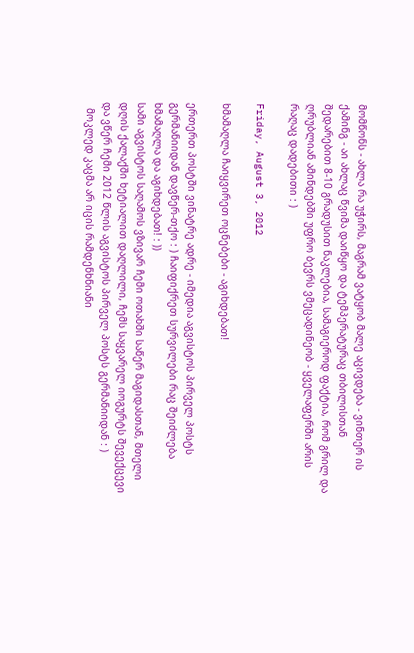მომწონს - ახლა რა უჭირს, მაგრამ ვატყობ მალე აცივდება - ვინთერ ის ქამინგ - აი ახლაც წვიმა დაიწყო და ტემპერატურაც თბილისთან შედარებით 8-10 გრადუსით ნაკლებია, სამაგიეროდ ფაქტია, რომ გრილ და ღრუბლიან ამინდებში უფრო ბევრს ვმეცადინეობ - ყველაფერში არის რაღაც დადებითი : )

Friday, August 3, 2012

ხმამაღლა ჩაიყვირეთ ოცნებები - აგიხდებათ!

ერთერთ პოსტში ვინატრე ადრე - იმედია აგვისტოს პირველ პოსტს გერმანიიდან დავწერ-თქო : ) ჩაიფიქრეთ სურვილები რაც შეიძლება ხმამაღლა და აგიხდებათ! : ))
სამი აგვისტოს საღამოს ვზივარ ჩემი ოთახში საწერ მაგიდასთან, მთელი დღის ქალაქში ხეტიალით დაღლილი, ჩემს საყვარელ იოგურტს შევექცევი და ვწერ ჩემი 2012 წლის აგვისტოს პირველ პოსტს გერმანიიდან : )
  მოკლედ კაცმა არ იცის რამდენხნიანი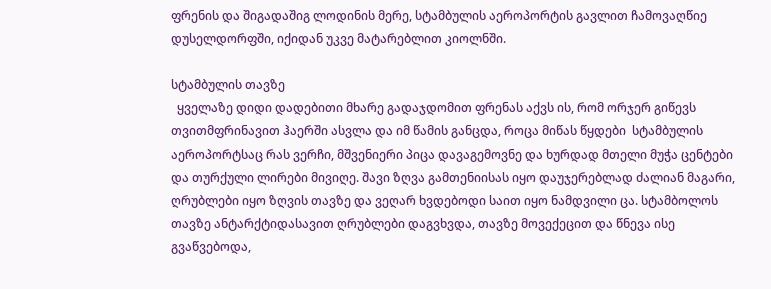ფრენის და შიგადაშიგ ლოდინის მერე, სტამბულის აეროპორტის გავლით ჩამოვაღწიე დუსელდორფში, იქიდან უკვე მატარებლით კიოლნში.

სტამბულის თავზე
  ყველაზე დიდი დადებითი მხარე გადაჯდომით ფრენას აქვს ის, რომ ორჯერ გიწევს თვითმფრინავით ჰაერში ასვლა და იმ წამის განცდა, როცა მიწას წყდები  სტამბულის აეროპორტსაც რას ვერჩი, მშვენიერი პიცა დავაგემოვნე და ხურდად მთელი მუჭა ცენტები და თურქული ლირები მივიღე. შავი ზღვა გამთენიისას იყო დაუჯერებლად ძალიან მაგარი, ღრუბლები იყო ზღვის თავზე და ვეღარ ხვდებოდი საით იყო ნამდვილი ცა. სტამბოლოს თავზე ანტარქტიდასავით ღრუბლები დაგვხვდა, თავზე მოვექეცით და წნევა ისე გვაწვებოდა,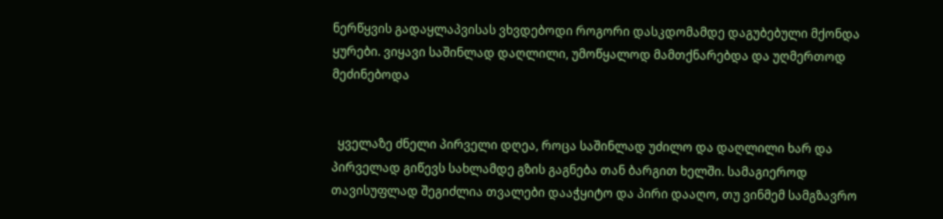ნერწყვის გადაყლაპვისას ვხვდებოდი როგორი დასკდომამდე დაგუბებული მქონდა ყურები. ვიყავი საშინლად დაღლილი, უმოწყალოდ მამთქნარებდა და უღმერთოდ მეძინებოდა


  ყველაზე ძნელი პირველი დღეა, როცა საშინლად უძილო და დაღლილი ხარ და პირველად გიწევს სახლამდე გზის გაგნება თან ბარგით ხელში. სამაგიეროდ თავისუფლად შეგიძლია თვალები დააჭყიტო და პირი დააღო, თუ ვინმემ სამგზავრო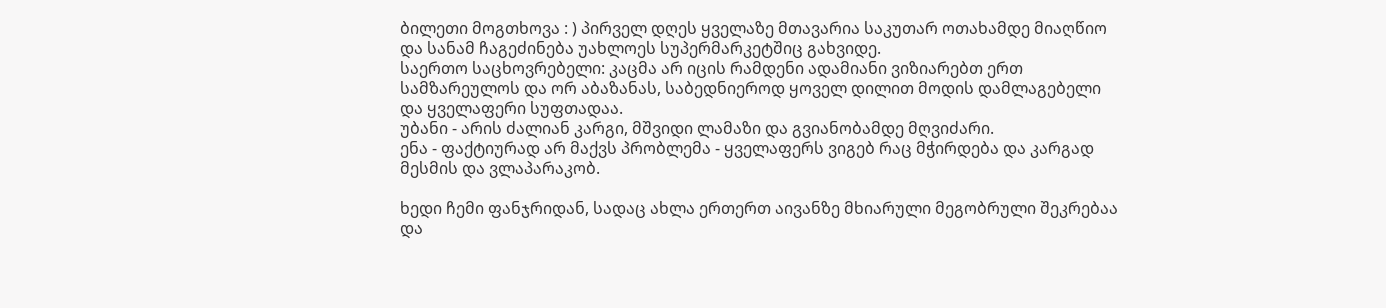ბილეთი მოგთხოვა : ) პირველ დღეს ყველაზე მთავარია საკუთარ ოთახამდე მიაღწიო და სანამ ჩაგეძინება უახლოეს სუპერმარკეტშიც გახვიდე.
საერთო საცხოვრებელი: კაცმა არ იცის რამდენი ადამიანი ვიზიარებთ ერთ სამზარეულოს და ორ აბაზანას, საბედნიეროდ ყოველ დილით მოდის დამლაგებელი და ყველაფერი სუფთადაა.
უბანი - არის ძალიან კარგი, მშვიდი ლამაზი და გვიანობამდე მღვიძარი.
ენა - ფაქტიურად არ მაქვს პრობლემა - ყველაფერს ვიგებ რაც მჭირდება და კარგად მესმის და ვლაპარაკობ.

ხედი ჩემი ფანჯრიდან, სადაც ახლა ერთერთ აივანზე მხიარული მეგობრული შეკრებაა და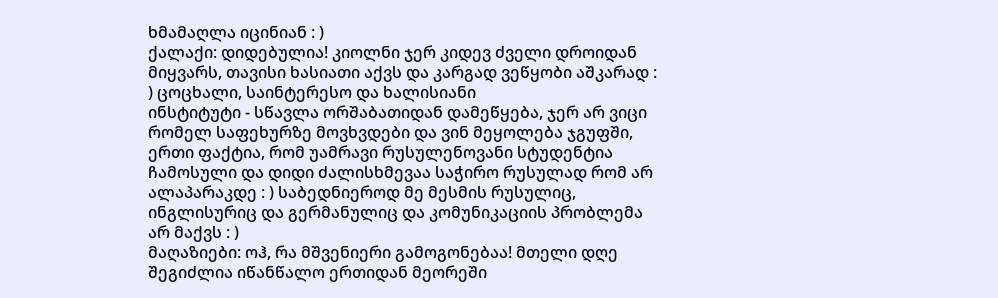ხმამაღლა იცინიან : )
ქალაქი: დიდებულია! კიოლნი ჯერ კიდევ ძველი დროიდან მიყვარს, თავისი ხასიათი აქვს და კარგად ვეწყობი აშკარად : ) ცოცხალი, საინტერესო და ხალისიანი
ინსტიტუტი - სწავლა ორშაბათიდან დამეწყება, ჯერ არ ვიცი რომელ საფეხურზე მოვხვდები და ვინ მეყოლება ჯგუფში, ერთი ფაქტია, რომ უამრავი რუსულენოვანი სტუდენტია ჩამოსული და დიდი ძალისხმევაა საჭირო რუსულად რომ არ ალაპარაკდე : ) საბედნიეროდ მე მესმის რუსულიც, ინგლისურიც და გერმანულიც და კომუნიკაციის პრობლემა არ მაქვს : )
მაღაზიები: ოჰ, რა მშვენიერი გამოგონებაა! მთელი დღე შეგიძლია იწანწალო ერთიდან მეორეში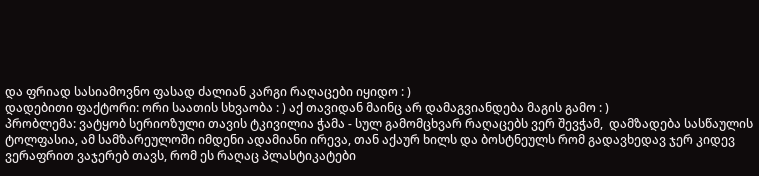და ფრიად სასიამოვნო ფასად ძალიან კარგი რაღაცები იყიდო : )
დადებითი ფაქტორი: ორი საათის სხვაობა : ) აქ თავიდან მაინც არ დამაგვიანდება მაგის გამო : )
პრობლემა: ვატყობ სერიოზული თავის ტკივილია ჭამა - სულ გამომცხვარ რაღაცებს ვერ შევჭამ,  დამზადება სასწაულის ტოლფასია, ამ სამზარეულოში იმდენი ადამიანი ირევა, თან აქაურ ხილს და ბოსტნეულს რომ გადავხედავ ჯერ კიდევ ვერაფრით ვაჯერებ თავს, რომ ეს რაღაც პლასტიკატები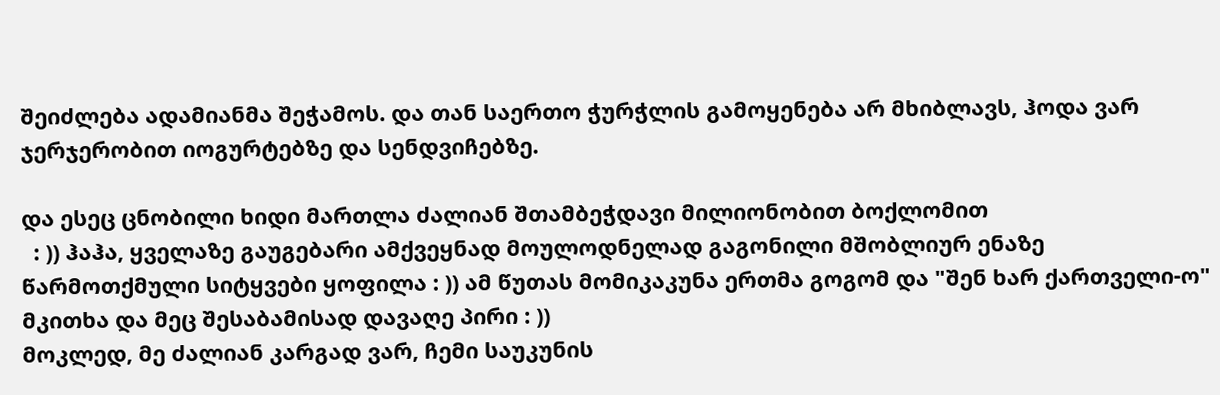შეიძლება ადამიანმა შეჭამოს. და თან საერთო ჭურჭლის გამოყენება არ მხიბლავს, ჰოდა ვარ ჯერჯერობით იოგურტებზე და სენდვიჩებზე.

და ესეც ცნობილი ხიდი მართლა ძალიან შთამბეჭდავი მილიონობით ბოქლომით
  : )) ჰაჰა, ყველაზე გაუგებარი ამქვეყნად მოულოდნელად გაგონილი მშობლიურ ენაზე წარმოთქმული სიტყვები ყოფილა : )) ამ წუთას მომიკაკუნა ერთმა გოგომ და "შენ ხარ ქართველი-ო" მკითხა და მეც შესაბამისად დავაღე პირი : ))
მოკლედ, მე ძალიან კარგად ვარ, ჩემი საუკუნის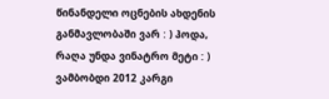წინანდელი ოცნების ახდენის განმავლობაში ვარ : ) ჰოდა, რაღა უნდა ვინატრო მეტი : )
ვამბობდი 2012 კარგი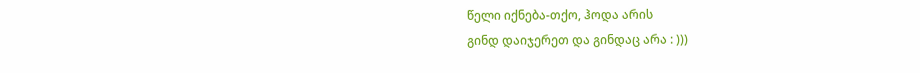წელი იქნება-თქო, ჰოდა არის
გინდ დაიჯერეთ და გინდაც არა : )))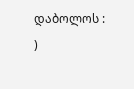დაბოლოს : )